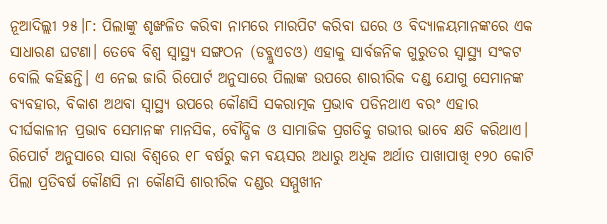ନୂଆଦିଲ୍ଲୀ ୨୫।୮: ପିଲାଙ୍କୁ ଶୃଙ୍ଖଳିତ କରିବା ନାମରେ ମାରପିଟ କରିବା ଘରେ ଓ ବିଦ୍ୟାଳୟମାନଙ୍କରେ ଏକ ସାଧାରଣ ଘଟଣା। ତେବେ ବିଶ୍ୱ ସ୍ୱାସ୍ଥ୍ୟ ସଙ୍ଗଠନ (ଡବ୍ଲୁଏଚଓ) ଏହାକୁ ସାର୍ବଜନିକ ଗୁରୁତର ସ୍ୱାସ୍ଥ୍ୟ ସଂକଟ ବୋଲି କହିଛନ୍ତି। ଏ ନେଇ ଜାରି ରିପୋର୍ଟ ଅନୁସାରେ ପିଲାଙ୍କ ଉପରେ ଶାରୀରିକ ଦଣ୍ଡ ଯୋଗୁ ସେମାନଙ୍କ ବ୍ୟବହାର, ବିକାଶ ଅଥବା ସ୍ୱାସ୍ଥ୍ୟ ଉପରେ କୌଣସି ସକରାତ୍ମକ ପ୍ରଭାବ ପଡିନଥାଏ ବରଂ ଏହାର ଦୀର୍ଘକାଳୀନ ପ୍ରଭାବ ସେମାନଙ୍କ ମାନସିକ, ବୌଦ୍ଧିକ ଓ ସାମାଜିକ ପ୍ରଗତିକୁ ଗଭୀର ଭାବେ କ୍ଷତି କରିଥାଏ।
ରିପୋର୍ଟ ଅନୁସାରେ ସାରା ବିଶ୍ୱରେ ୧୮ ବର୍ଷରୁ କମ ବୟସର ଅଧାରୁ ଅଧିକ ଅର୍ଥାତ ପାଖାପାଖି ୧୨୦ କୋଟି ପିଲା ପ୍ରତିବର୍ଷ କୌଣସି ନା କୌଣସି ଶାରୀରିକ ଦଣ୍ଡର ସମ୍ମୁଖୀନ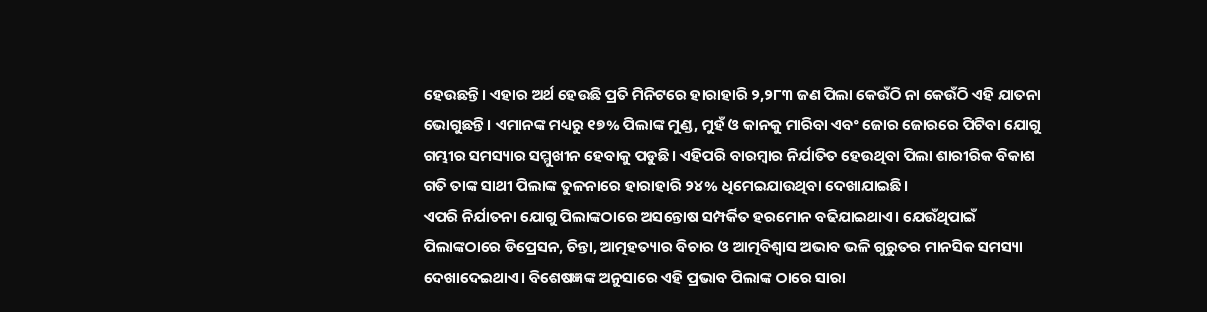ହେଉଛନ୍ତି। ଏହାର ଅର୍ଥ ହେଉଛି ପ୍ରତି ମିନିଟରେ ହାରାହାରି ୨,୨୮୩ ଜଣ ପିଲା କେଉଁଠି ନା କେଉଁଠି ଏହି ଯାତନା ଭୋଗୁଛନ୍ତି। ଏମାନଙ୍କ ମଧ୍ୟରୁ ୧୭% ପିଲାଙ୍କ ମୁଣ୍ଡ, ମୁହଁ ଓ କାନକୁ ମାରିବା ଏବଂ ଜୋର ଜୋରରେ ପିଟିବା ଯୋଗୁ ଗମ୍ଭୀର ସମସ୍ୟାର ସମ୍ମୁଖୀନ ହେବାକୁ ପଡୁଛି। ଏହିପରି ବାରମ୍ବାର ନିର୍ଯାତିତ ହେଉଥିବା ପିଲା ଶାରୀରିକ ବିକାଶ ଗତି ତାଙ୍କ ସାଥୀ ପିଲାଙ୍କ ତୁଳନାରେ ହାରାହାରି ୨୪% ଧିମେଇଯାଉଥିବା ଦେଖାଯାଇଛି।
ଏପରି ନିର୍ଯାତନା ଯୋଗୁ ପିଲାଙ୍କଠାରେ ଅସନ୍ତୋଷ ସମ୍ପର୍କିତ ହରମୋନ ବଢିଯାଇଥାଏ। ଯେଉଁଥିପାଇଁ ପିଲାଙ୍କଠାରେ ଡିପ୍ରେସନ, ଚିନ୍ତା, ଆତ୍ମହତ୍ୟାର ବିଚାର ଓ ଆତ୍ମବିଶ୍ୱାସ ଅଭାବ ଭଳି ଗୁରୁତର ମାନସିକ ସମସ୍ୟା ଦେଖାଦେଇଥାଏ। ବିଶେଷଜ୍ଞଙ୍କ ଅନୁସାରେ ଏହି ପ୍ରଭାବ ପିଲାଙ୍କ ଠାରେ ସାରା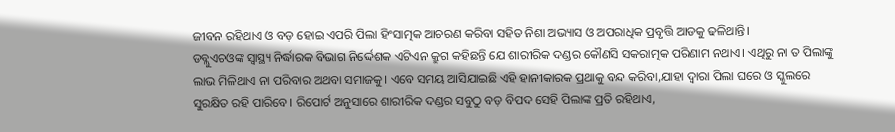ଜୀବନ ରହିଥାଏ ଓ ବଡ଼ ହୋଇ ଏପରି ପିଲା ହିଂସାତ୍ମକ ଆଚରଣ କରିବା ସହିତ ନିଶା ଅଭ୍ୟାସ ଓ ଅପରାଧିକ ପ୍ରବୃତ୍ତି ଆଡକୁ ଢଳିଥାନ୍ତି।
ଡବ୍ଲୁଏଚଓଙ୍କ ସ୍ୱାସ୍ଥ୍ୟ ନିର୍ଦ୍ଧାରକ ବିଭାଗ ନିର୍ଦ୍ଦେଶକ ଏଟିଏନ କ୍ରୁଗ କହିଛନ୍ତି ଯେ ଶାରୀରିକ ଦଣ୍ଡର କୌଣସି ସକରାତ୍ମକ ପରିଣାମ ନଥାଏ। ଏଥିରୁ ନା ତ ପିଲାଙ୍କୁ ଲାଭ ମିଳିଥାଏ ନା ପରିବାର ଅଥବା ସମାଜକୁ। ଏବେ ସମୟ ଆସିଯାଇଛି ଏହି ହାନୀକାରକ ପ୍ରଥାକୁ ବନ୍ଦ କରିବା,ଯାହା ଦ୍ୱାରା ପିଲା ଘରେ ଓ ସ୍କୁଲରେ ସୁରକ୍ଷିତ ରହି ପାରିବେ। ରିପୋର୍ଟ ଅନୁସାରେ ଶାରୀରିକ ଦଣ୍ଡର ସବୁଠୁ ବଡ଼ ବିପଦ ସେହି ପିଲାଙ୍କ ପ୍ରତି ରହିଥାଏ,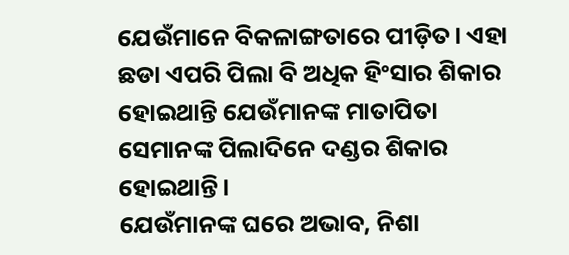ଯେଉଁମାନେ ବିକଳାଙ୍ଗତାରେ ପୀଡ଼ିତ। ଏହା ଛଡା ଏପରି ପିଲା ବି ଅଧିକ ହିଂସାର ଶିକାର ହୋଇଥାନ୍ତି ଯେଉଁମାନଙ୍କ ମାତାପିତା ସେମାନଙ୍କ ପିଲାଦିନେ ଦଣ୍ଡର ଶିକାର ହୋଇଥାନ୍ତି।
ଯେଉଁମାନଙ୍କ ଘରେ ଅଭାବ, ନିଶା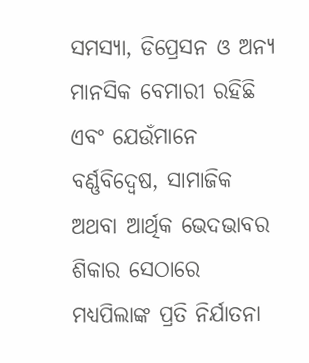ସମସ୍ୟା, ଡିପ୍ରେସନ ଓ ଅନ୍ୟ ମାନସିକ ବେମାରୀ ରହିଛି ଏବଂ ଯେଉଁମାନେ ବର୍ଣ୍ଣବିଦ୍ୱେଷ, ସାମାଜିକ ଅଥବା ଆର୍ଥିକ ଭେଦଭାବର ଶିକାର ସେଠାରେ ମଧ୍ୟପିଲାଙ୍କ ପ୍ରତି ନିର୍ଯାତନା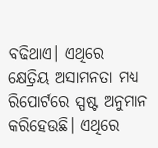ବଢିଥାଏ। ଏଥିରେ କ୍ଷେତ୍ରିୟ ଅସାମନତା ମଧ୍ୟ ରିପୋର୍ଟରେ ସ୍ପଷ୍ଟ ଅନୁମାନ କରିହେଉଛି। ଏଥିରେ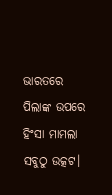ଭାରତରେ ପିଲାଙ୍କ ଉପରେ ହିଂସା ମାମଲା ସବୁଠୁ ଉତ୍କଟ।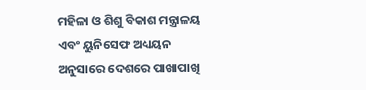ମହିଳା ଓ ଶିଶୁ ବିକାଶ ମନ୍ତ୍ରାଳୟ ଏବଂ ୟୁନିସେଫ ଅଧ୍ୟୟନ ଅନୁସାରେ ଦେଶରେ ପାଖାପାଖି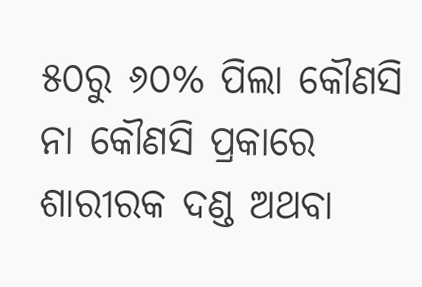୫୦ରୁ ୬୦% ପିଲା କୌଣସି ନା କୌଣସି ପ୍ରକାରେ ଶାରୀରକ ଦଣ୍ଡ ଅଥବା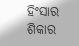ହିଂସାର ଶିକାର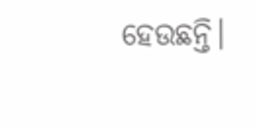ହେଉଛନ୍ତି।